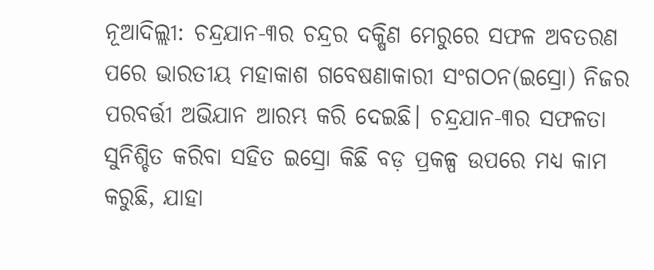ନୂଆଦିଲ୍ଲୀ: ଚନ୍ଦ୍ରଯାନ-୩ର ଚନ୍ଦ୍ରର ଦକ୍ଷିଣ ମେରୁରେ ସଫଳ ଅବତରଣ ପରେ ଭାରତୀୟ ମହାକାଶ ଗବେଷଣାକାରୀ ସଂଗଠନ(ଇସ୍ରୋ) ନିଜର ପରବର୍ତ୍ତୀ ଅଭିଯାନ ଆରମ୍ଭ କରି ଦେଇଛି। ଚନ୍ଦ୍ରଯାନ-୩ର ସଫଳତା ସୁନିଶ୍ଚିତ କରିବା ସହିତ ଇସ୍ରୋ କିଛି ବଡ଼ ପ୍ରକଳ୍ପ ଉପରେ ମଧ୍ୟ କାମ କରୁଛି, ଯାହା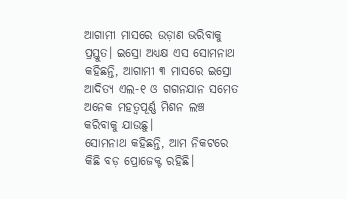ଆଗାମୀ ମାସରେ ଉଡ଼ାଣ ଭରିବାକୁ ପ୍ରସ୍ତୁତ। ଇସ୍ରୋ ଅଧ୍ୟକ୍ଷ ଏସ ସୋମନାଥ କହିଛନ୍ତି, ଆଗାମୀ ୩ ମାସରେ ଇସ୍ରୋ ଆଦିତ୍ୟ ଏଲ-୧ ଓ ଗଗନଯାନ ସମେତ ଅନେକ ମହତ୍ଵପୂର୍ଣ୍ଣ ମିଶନ ଲଞ୍ଚ କରିବାକୁ ଯାଉଛୁ।
ସୋମନାଥ କହିଛନ୍ତି, ଆମ ନିକଟରେ କିଛି ବଡ଼ ପ୍ରୋଜେକ୍ଟ ରହିଛି।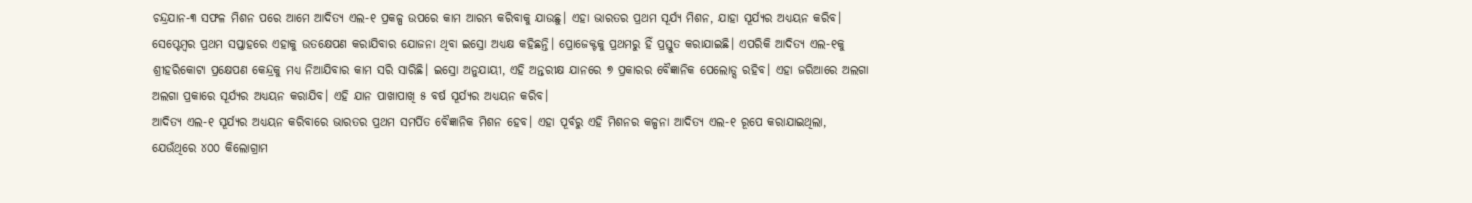ଚନ୍ଦ୍ରଯାନ-୩ ସଫଳ ମିଶନ ପରେ ଆମେ ଆଦିତ୍ୟ ଏଲ-୧ ପ୍ରକଳ୍ପ ଉପରେ କାମ ଆରମ୍ଭ କରିବାକୁ ଯାଉଛୁ। ଏହା ଭାରତର ପ୍ରଥମ ସୂର୍ଯ୍ୟ ମିଶନ, ଯାହା ସୂର୍ଯ୍ୟର ଅଧ୍ୟୟନ କରିବ। ସେପ୍ଟେମ୍ବର ପ୍ରଥମ ସପ୍ତାହରେ ଏହାକୁ ଉତକ୍ଷେପଣ କରାଯିବାର ଯୋଜନା ଥିବା ଇସ୍ରୋ ଅଧ୍ୟକ୍ଷ କହିଛନ୍ତି। ପ୍ରୋଜେକ୍ଟକୁ ପ୍ରଥମରୁ ହିଁ ପ୍ରସ୍ତୁତ କରାଯାଇଛି। ଏପରିକି ଆଦିତ୍ୟ ଏଲ-୧କୁ ଶ୍ରୀହରିକୋଟା ପ୍ରକ୍ଷେପଣ କେନ୍ଦ୍ରକୁ ମଧ୍ୟ ନିଆଯିବାର କାମ ସରି ସାରିଛି। ଇସ୍ରୋ ଅନୁଯାୟୀ, ଏହି ଅନ୍ତରୀକ୍ଷ ଯାନରେ ୭ ପ୍ରକାରର ବୈଜ୍ଞାନିକ ପେଲୋଡ୍ସ ରହିବ। ଏହା ଜରିଆରେ ଅଲଗା ଅଲଗା ପ୍ରକାରେ ସୂର୍ଯ୍ୟର ଅଧ୍ୟୟନ କରାଯିବ। ଏହି ଯାନ ପାଖାପାଖି ୫ ବର୍ଷ ସୂର୍ଯ୍ୟର ଅଧ୍ୟୟନ କରିବ।
ଆଦିତ୍ୟ ଏଲ-୧ ସୂର୍ଯ୍ୟର ଅଧ୍ୟୟନ କରିବାରେ ଭାରତର ପ୍ରଥମ ସମର୍ପିତ ବୈଜ୍ଞାନିକ ମିଶନ ହେବ। ଏହା ପୂର୍ବରୁ ଏହି ମିଶନର କଳ୍ପନା ଆଦିତ୍ୟ ଏଲ-୧ ରୂପେ କରାଯାଇଥିଲା, ଯେଉଁଥିରେ ୪୦୦ କିଲୋଗ୍ରାମ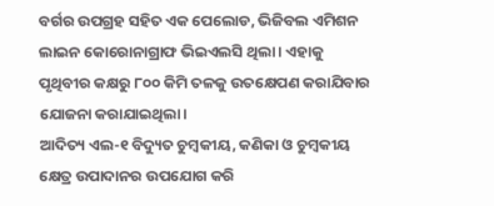ବର୍ଗର ଉପଗ୍ରହ ସହିତ ଏକ ପେଲୋଡ, ଭିଜିବଲ ଏମିଶନ ଲାଇନ କୋରୋନାଗ୍ରାଫ ଭିଇଏଲସି ଥିଲା। ଏହାକୁ ପୃଥିବୀର କକ୍ଷରୁ ୮୦୦ କିମି ତଳକୁ ଉତକ୍ଷେପଣ କରାଯିବାର ଯୋଜନା କରାଯାଇଥିଲା।
ଆଦିତ୍ୟ ଏଲ-୧ ବିଦ୍ୟୁତ ଚୁମ୍ବକୀୟ, କଣିକା ଓ ଚୁମ୍ବକୀୟ କ୍ଷେତ୍ର ଉପାଦାନର ଉପଯୋଗ କରି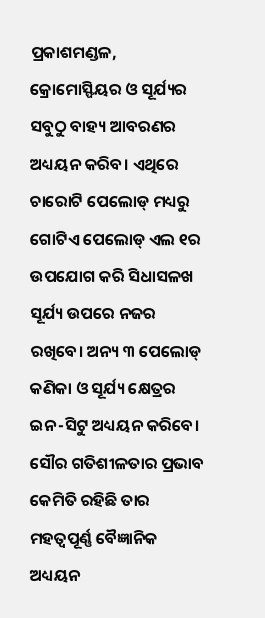ପ୍ରକାଶମଣ୍ଡଳ, କ୍ରୋମୋସ୍ଫିୟର ଓ ସୂର୍ଯ୍ୟର ସବୁଠୁ ବାହ୍ୟ ଆବରଣର ଅଧ୍ୟୟନ କରିବ। ଏଥିରେ ଚାରୋଟି ପେଲୋଡ୍ ମଧ୍ୟରୁ ଗୋଟିଏ ପେଲୋଡ୍ ଏଲ ୧ର ଉପଯୋଗ କରି ସିଧାସଳଖ ସୂର୍ଯ୍ୟ ଉପରେ ନଜର ରଖିବେ। ଅନ୍ୟ ୩ ପେଲୋଡ୍ କଣିକା ଓ ସୂର୍ଯ୍ୟ କ୍ଷେତ୍ରର ଇନ-ସିଟୁ ଅଧ୍ୟୟନ କରିବେ। ସୌର ଗତିଶୀଳତାର ପ୍ରଭାବ କେମିତି ରହିଛି ତାର ମହତ୍ଵପୂର୍ଣ୍ଣ ବୈଜ୍ଞାନିକ ଅଧ୍ୟୟନ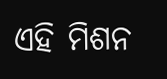ଏହି ମିଶନ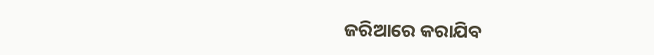ଜରିଆରେ କରାଯିବ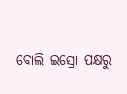ବୋଲି ଇସ୍ରୋ ପକ୍ଷରୁ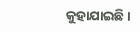କୁହାଯାଇଛି।